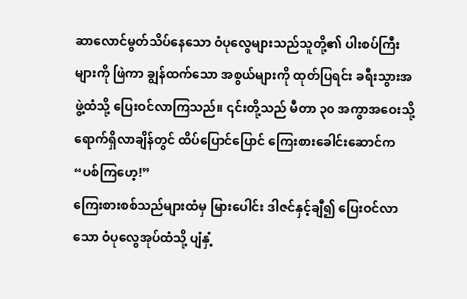ဆာလောင်မွတ်သိပ်နေသော ဝံပုလွေများသည်သူတို့၏ ပါးစပ်ကြီးများကို ဖြဲကာ ချွန်ထက်သော အစွယ်များကို ထုတ်ပြရင်း ခရီးသွားအဖွဲ့ထံသို့ ပြေးဝင်လာကြသည်။ ၎င်းတို့သည် မီတာ ၃၀ အကွာအဝေးသို့ ရောက်ရှိလာချိန်တွင် ထိပ်ပြောင်ပြောင် ကြေးစားခေါင်းဆောင်က
“ပစ်ကြဟေ့!”
ကြေးစားစစ်သည်များထံမှ မြားပေါင်း ဒါဇင်နှင့်ချီ၍ ပြေးဝင်လာသော ဝံပုလွေအုပ်ထံသို့ ပျံနှံ့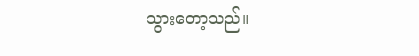သွားတော့သည်။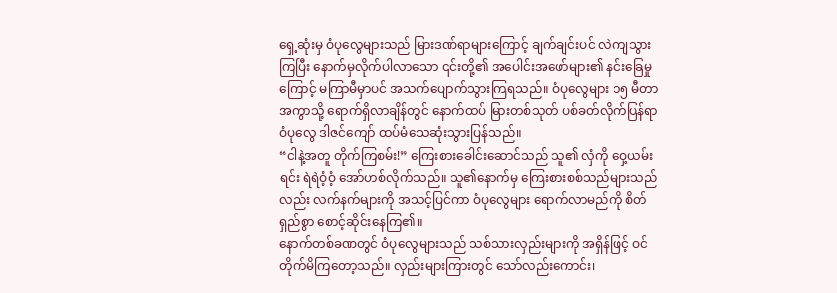ရှေ့ဆုံးမှ ဝံပုလွေများသည် မြားဒဏ်ရာများကြောင့် ချက်ချင်းပင် လဲကျသွားကြပြီး နောက်မှလိုက်ပါလာသော ၎င်းတို့၏ အပေါင်းအဖော်များ၏ နင်းခြေမှုကြောင့် မကြာမီမှာပင် အသက်ပျောက်သွားကြရသည်။ ဝံပုလွေများ ၁၅ မီတာအကွာသို့ ရောက်ရှိလာချိန်တွင် နောက်ထပ် မြားတစ်သုတ် ပစ်ခတ်လိုက်ပြန်ရာ ဝံပုလွေ ဒါဇင်ကျော် ထပ်မံသေဆုံးသွားပြန်သည်။
“ငါနဲ့အတူ တိုက်ကြစမ်း!” ကြေးစားခေါင်းဆောင်သည် သူ၏ လှံကို ဝှေ့ယမ်းရင်း ရဲရဲဝံ့ဝံ့ အော်ဟစ်လိုက်သည်။ သူ၏နောက်မှ ကြေးစားစစ်သည်များသည်လည်း လက်နက်များကို အသင့်ပြင်ကာ ဝံပုလွေများ ရောက်လာမည်ကို စိတ်ရှည်စွာ စောင့်ဆိုင်းနေကြ၏။
နောက်တစ်ခဏတွင် ဝံပုလွေများသည် သစ်သားလှည်းများကို အရှိန်ဖြင့် ဝင်တိုက်မိကြတော့သည်။ လှည်းများကြားတွင် သော်လည်းကောင်း၊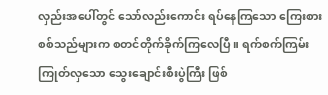လှည်းအပေါ်တွင် သော်လည်းကောင်း ရပ်နေကြသော ကြေးစားစစ်သည်များက စတင်တိုက်ခိုက်ကြလေပြီ။ ရက်စက်ကြမ်းကြုတ်လှသော သွေးချောင်းစီးပွဲကြီး ဖြစ်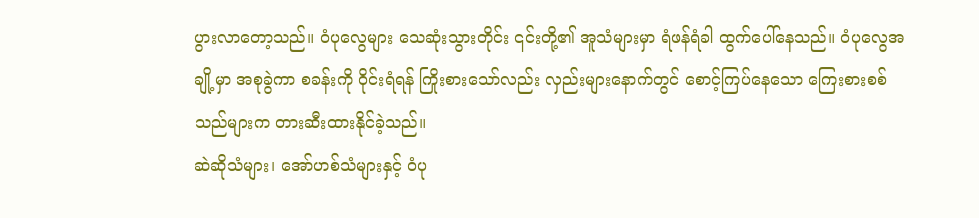ပွားလာတော့သည်။ ဝံပုလွေများ သေဆုံးသွားတိုင်း ၎င်းတို့၏ အူသံများမှာ ရံဖန်ရံခါ ထွက်ပေါ်နေသည်။ ဝံပုလွေအချို့မှာ အစုခွဲကာ စခန်းကို ဝိုင်းရံရန် ကြိုးစားသော်လည်း လှည်းများနောက်တွင် စောင့်ကြပ်နေသော ကြေးစားစစ်သည်များက တားဆီးထားနိုင်ခဲ့သည်။
ဆဲဆိုသံများ၊ အော်ဟစ်သံများနှင့် ဝံပု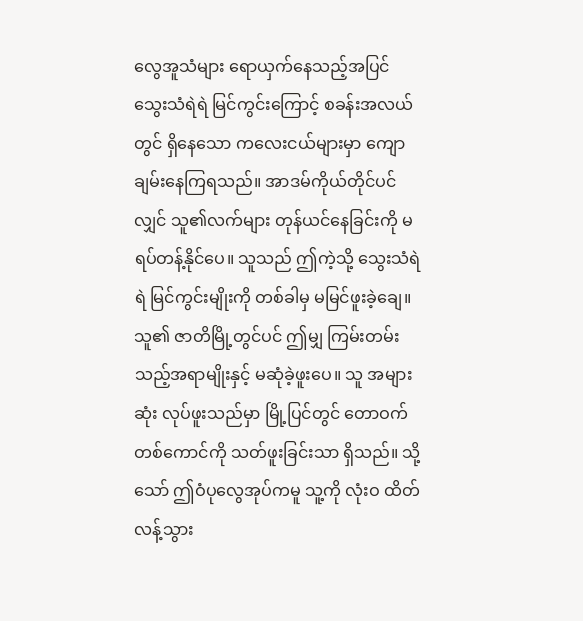လွေအူသံများ ရောယှက်နေသည့်အပြင် သွေးသံရဲရဲ မြင်ကွင်းကြောင့် စခန်းအလယ်တွင် ရှိနေသော ကလေးငယ်များမှာ ကျောချမ်းနေကြရသည်။ အာဒမ်ကိုယ်တိုင်ပင်လျှင် သူ၏လက်များ တုန်ယင်နေခြင်းကို မရပ်တန့်နိုင်ပေ။ သူသည် ဤကဲ့သို့ သွေးသံရဲရဲ မြင်ကွင်းမျိုးကို တစ်ခါမှ မမြင်ဖူးခဲ့ချေ။ သူ၏ ဇာတိမြို့တွင်ပင် ဤမျှ ကြမ်းတမ်းသည့်အရာမျိုးနှင့် မဆုံခဲ့ဖူးပေ။ သူ အများဆုံး လုပ်ဖူးသည်မှာ မြို့ပြင်တွင် တောဝက်တစ်ကောင်ကို သတ်ဖူးခြင်းသာ ရှိသည်။ သို့သော် ဤဝံပုလွေအုပ်ကမူ သူ့ကို လုံးဝ ထိတ်လန့်သွား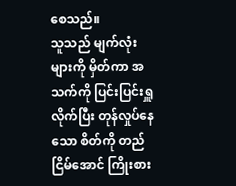စေသည်။
သူသည် မျက်လုံးများကို မှိတ်ကာ အသက်ကို ပြင်းပြင်းရှူလိုက်ပြီး တုန်လှုပ်နေသော စိတ်ကို တည်ငြိမ်အောင် ကြိုးစား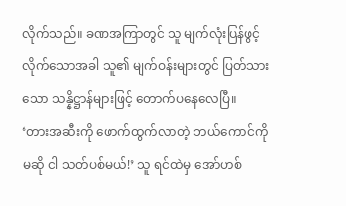လိုက်သည်။ ခဏအကြာတွင် သူ မျက်လုံးပြန်ဖွင့်လိုက်သောအခါ သူ၏ မျက်ဝန်းများတွင် ပြတ်သားသော သန္နိဋ္ဌာန်များဖြင့် တောက်ပနေလေပြီ။
‘တားအဆီးကို ဖောက်ထွက်လာတဲ့ ဘယ်ကောင်ကိုမဆို ငါ သတ်ပစ်မယ်!’ သူ ရင်ထဲမှ အော်ဟစ်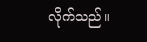လိုက်သည်။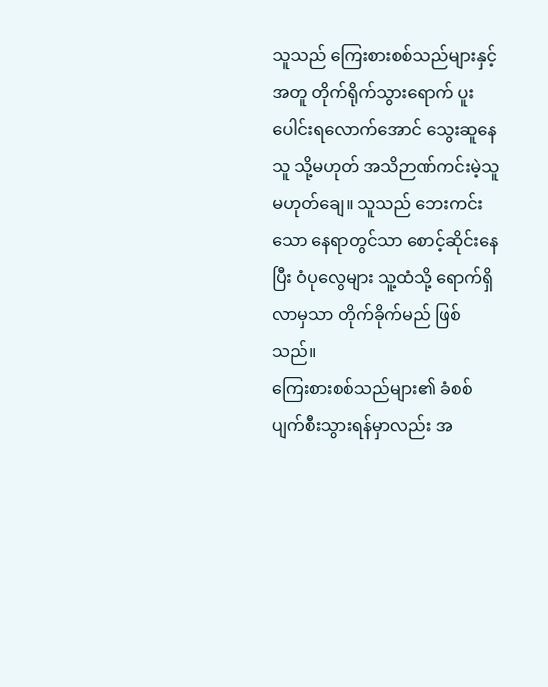သူသည် ကြေးစားစစ်သည်များနှင့်အတူ တိုက်ရိုက်သွားရောက် ပူးပေါင်းရလောက်အောင် သွေးဆူနေသူ သို့မဟုတ် အသိဉာဏ်ကင်းမဲ့သူ မဟုတ်ချေ။ သူသည် ဘေးကင်းသော နေရာတွင်သာ စောင့်ဆိုင်းနေပြီး ဝံပုလွေများ သူ့ထံသို့ ရောက်ရှိလာမှသာ တိုက်ခိုက်မည် ဖြစ်သည်။
ကြေးစားစစ်သည်များ၏ ခံစစ် ပျက်စီးသွားရန်မှာလည်း အ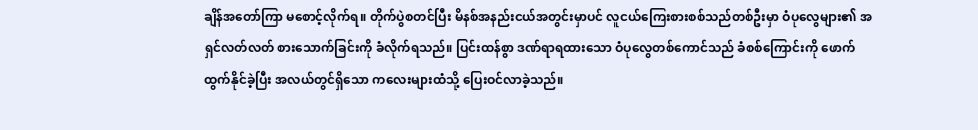ချိန်အတော်ကြာ မစောင့်လိုက်ရ။ တိုက်ပွဲစတင်ပြီး မိနစ်အနည်းငယ်အတွင်းမှာပင် လူငယ်ကြေးစားစစ်သည်တစ်ဦးမှာ ဝံပုလွေများ၏ အရှင်လတ်လတ် စားသောက်ခြင်းကို ခံလိုက်ရသည်။ ပြင်းထန်စွာ ဒဏ်ရာရထားသော ဝံပုလွေတစ်ကောင်သည် ခံစစ်ကြောင်းကို ဖောက်ထွက်နိုင်ခဲ့ပြီး အလယ်တွင်ရှိသော ကလေးများထံသို့ ပြေးဝင်လာခဲ့သည်။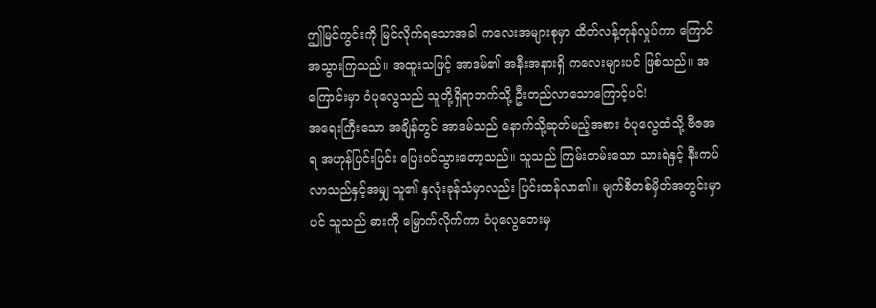ဤမြင်ကွင်းကို မြင်လိုက်ရသောအခါ ကလေးအများစုမှာ ထိတ်လန့်တုန်လှုပ်ကာ ကြောင်အသွားကြသည်။ အထူးသဖြင့် အာဒမ်၏ အနီးအနားရှိ ကလေးများပင် ဖြစ်သည်။ အကြောင်းမှာ ဝံပုလွေသည် သူတို့ရှိရာဘက်သို့ ဦးတည်လာသောကြောင့်ပင်!
အရေးကြီးသော အချိန်တွင် အာဒမ်သည် နောက်သို့ဆုတ်မည့်အစား ဝံပုလွေထံသို့ ဗီဇအရ အဟုန်ပြင်းပြင်း ပြေးဝင်သွားတော့သည်။ သူသည် ကြမ်းတမ်းသော သားရဲနှင့် နီးကပ်လာသည်နှင့်အမျှ သူ၏ နှလုံးခုန်သံမှာလည်း ပြင်းထန်လာ၏။ မျက်စိတစ်မှိတ်အတွင်းမှာပင် သူသည် ဓားကို မြှောက်လိုက်ကာ ဝံပုလွေဘေးမှ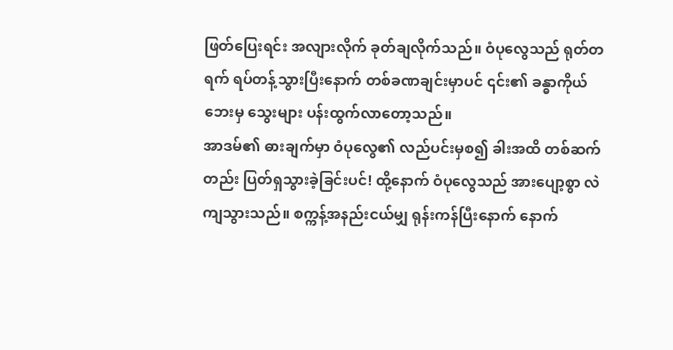ဖြတ်ပြေးရင်း အလျားလိုက် ခုတ်ချလိုက်သည်။ ဝံပုလွေသည် ရုတ်တရက် ရပ်တန့်သွားပြီးနောက် တစ်ခဏချင်းမှာပင် ၎င်း၏ ခန္ဓာကိုယ်ဘေးမှ သွေးများ ပန်းထွက်လာတော့သည်။
အာဒမ်၏ ဓားချက်မှာ ဝံပုလွေ၏ လည်ပင်းမှစ၍ ခါးအထိ တစ်ဆက်တည်း ပြတ်ရှသွားခဲ့ခြင်းပင်! ထို့နောက် ဝံပုလွေသည် အားပျော့စွာ လဲကျသွားသည်။ စက္ကန့်အနည်းငယ်မျှ ရုန်းကန်ပြီးနောက် နောက်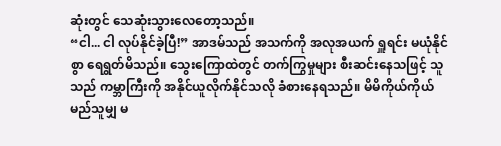ဆုံးတွင် သေဆုံးသွားလေတော့သည်။
“ငါ... ငါ လုပ်နိုင်ခဲ့ပြီ!” အာဒမ်သည် အသက်ကို အလုအယက် ရှူရင်း မယုံနိုင်စွာ ရေရွတ်မိသည်။ သွေးကြောထဲတွင် တက်ကြွမှုများ စီးဆင်းနေသဖြင့် သူသည် ကမ္ဘာကြီးကို အနိုင်ယူလိုက်နိုင်သလို ခံစားနေရသည်။ မိမိကိုယ်ကိုယ် မည်သူမျှ မ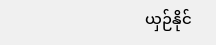ယှဉ်နိုင်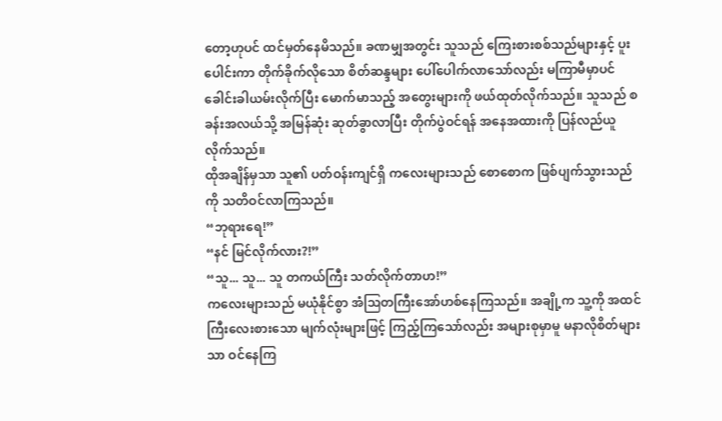တော့ဟုပင် ထင်မှတ်နေမိသည်။ ခဏမျှအတွင်း သူသည် ကြေးစားစစ်သည်များနှင့် ပူးပေါင်းကာ တိုက်ခိုက်လိုသော စိတ်ဆန္ဒများ ပေါ်ပေါက်လာသော်လည်း မကြာမီမှာပင် ခေါင်းခါယမ်းလိုက်ပြီး မောက်မာသည့် အတွေးများကို ဖယ်ထုတ်လိုက်သည်။ သူသည် စခန်းအလယ်သို့ အမြန်ဆုံး ဆုတ်ခွာလာပြီး တိုက်ပွဲဝင်ရန် အနေအထားကို ပြန်လည်ယူလိုက်သည်။
ထိုအချိန်မှသာ သူ၏ ပတ်ဝန်းကျင်ရှိ ကလေးများသည် စောစောက ဖြစ်ပျက်သွားသည်ကို သတိဝင်လာကြသည်။
“ဘုရားရေ!”
“နင် မြင်လိုက်လား?!”
“သူ... သူ... သူ တကယ်ကြီး သတ်လိုက်တာဟ!”
ကလေးများသည် မယုံနိုင်စွာ အံဩတကြီးအော်ဟစ်နေကြသည်။ အချို့က သူ့ကို အထင်ကြီးလေးစားသော မျက်လုံးများဖြင့် ကြည့်ကြသော်လည်း အများစုမှာမူ မနာလိုစိတ်များသာ ဝင်နေကြ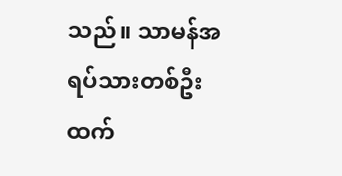သည်။ သာမန်အရပ်သားတစ်ဦးထက်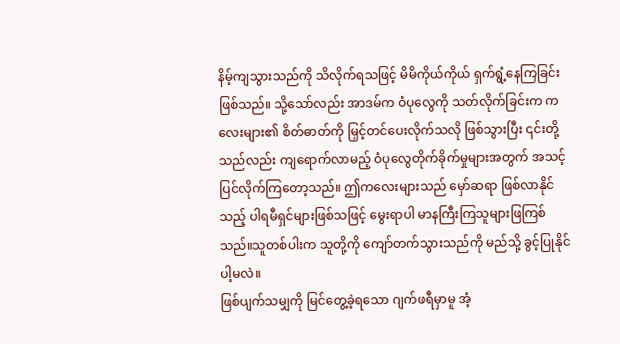နိမ့်ကျသွားသည်ကို သိလိုက်ရသဖြင့် မိမိကိုယ်ကိုယ် ရှက်ရွံ့နေကြခြင်း ဖြစ်သည်။ သို့သော်လည်း အာဒမ်က ဝံပုလွေကို သတ်လိုက်ခြင်းက ကလေးများ၏ စိတ်ဓာတ်ကို မြှင့်တင်ပေးလိုက်သလို ဖြစ်သွားပြီး ၎င်းတို့သည်လည်း ကျရောက်လာမည့် ဝံပုလွေတိုက်ခိုက်မှုများအတွက် အသင့်ပြင်လိုက်ကြတော့သည်။ ဤကလေးများသည် မှော်ဆရာ ဖြစ်လာနိုင်သည့် ပါရမီရှင်များဖြစ်သဖြင့် မွေးရာပါ မာနကြီးကြသူများဖြကြစ်သည်။သူတစ်ပါးက သူတို့ကို ကျော်တက်သွားသည်ကို မည်သို့ ခွင့်ပြုနိုင်ပါ့မလဲ။
ဖြစ်ပျက်သမျှကို မြင်တွေ့ခဲ့ရသော ဂျက်ဖရီမှာမူ အံ့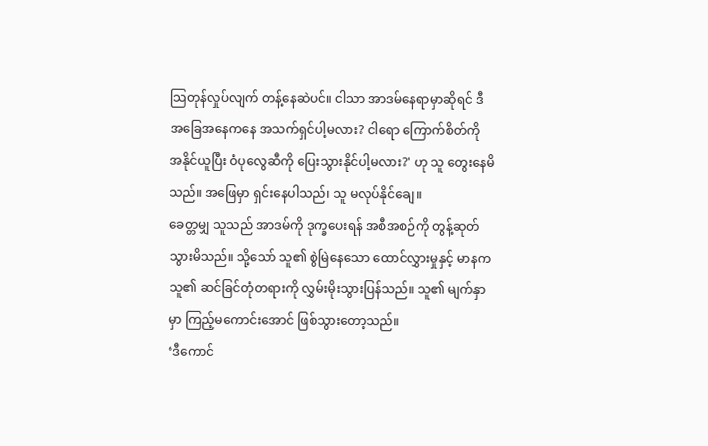သြတုန်လှုပ်လျက် တန့်နေဆဲပင်။ ငါသာ အာဒမ်နေရာမှာဆိုရင် ဒီအခြေအနေကနေ အသက်ရှင်ပါ့မလား? ငါရော ကြောက်စိတ်ကို အနိုင်ယူပြီး ဝံပုလွေဆီကို ပြေးသွားနိုင်ပါ့မလား?' ဟု သူ တွေးနေမိသည်။ အဖြေမှာ ရှင်းနေပါသည်၊ သူ မလုပ်နိုင်ချေ။
ခေတ္တမျှ သူသည် အာဒမ်ကို ဒုက္ခပေးရန် အစီအစဉ်ကို တွန့်ဆုတ်သွားမိသည်။ သို့သော် သူ၏ စွဲမြဲနေသော ထောင်လွှားမှုနှင့် မာနက သူ၏ ဆင်ခြင်တုံတရားကို လွှမ်းမိုးသွားပြန်သည်။ သူ၏ မျက်နှာမှာ ကြည့်မကောင်းအောင် ဖြစ်သွားတော့သည်။
‘ဒီကောင်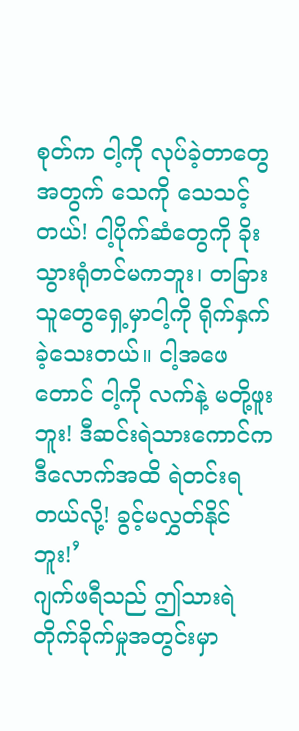စုတ်က ငါ့ကို လုပ်ခဲ့တာတွေအတွက် သေကို သေသင့်တယ်! ငါ့ပိုက်ဆံတွေကို ခိုးသွားရုံတင်မကဘူး၊ တခြားသူတွေရှေ့မှာငါ့ကို ရိုက်နှက်ခဲ့သေးတယ်။ ငါ့အဖေတောင် ငါ့ကို လက်နဲ့ မတို့ဖူးဘူး! ဒီဆင်းရဲသားကောင်က ဒီလောက်အထိ ရဲတင်းရတယ်လို့! ခွင့်မလွှတ်နိုင်ဘူး!’
ဂျက်ဖရီသည် ဤသားရဲတိုက်ခိုက်မှုအတွင်းမှာ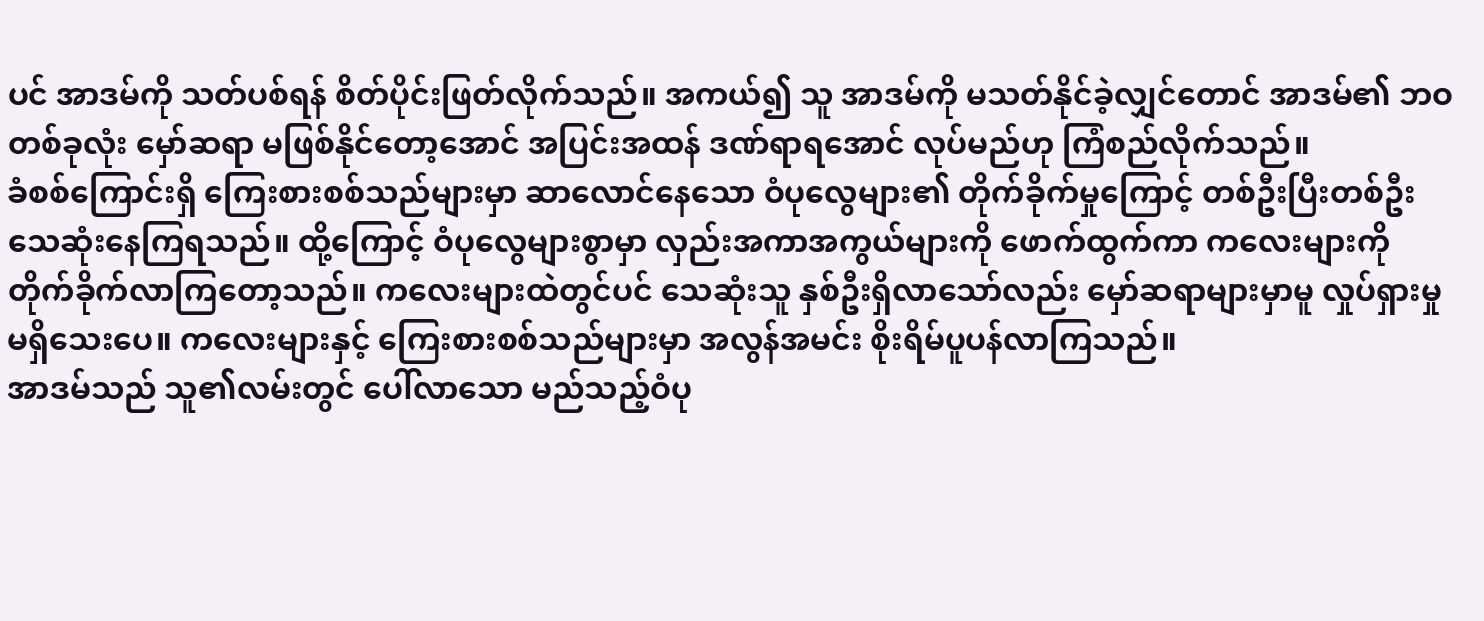ပင် အာဒမ်ကို သတ်ပစ်ရန် စိတ်ပိုင်းဖြတ်လိုက်သည်။ အကယ်၍ သူ အာဒမ်ကို မသတ်နိုင်ခဲ့လျှင်တောင် အာဒမ်၏ ဘဝတစ်ခုလုံး မှော်ဆရာ မဖြစ်နိုင်တော့အောင် အပြင်းအထန် ဒဏ်ရာရအောင် လုပ်မည်ဟု ကြံစည်လိုက်သည်။
ခံစစ်ကြောင်းရှိ ကြေးစားစစ်သည်များမှာ ဆာလောင်နေသော ဝံပုလွေများ၏ တိုက်ခိုက်မှုကြောင့် တစ်ဦးပြီးတစ်ဦး သေဆုံးနေကြရသည်။ ထို့ကြောင့် ဝံပုလွေများစွာမှာ လှည်းအကာအကွယ်များကို ဖောက်ထွက်ကာ ကလေးများကို တိုက်ခိုက်လာကြတော့သည်။ ကလေးများထဲတွင်ပင် သေဆုံးသူ နှစ်ဦးရှိလာသော်လည်း မှော်ဆရာများမှာမူ လှုပ်ရှားမှု မရှိသေးပေ။ ကလေးများနှင့် ကြေးစားစစ်သည်များမှာ အလွန်အမင်း စိုးရိမ်ပူပန်လာကြသည်။
အာဒမ်သည် သူ၏လမ်းတွင် ပေါ်လာသော မည်သည့်ဝံပု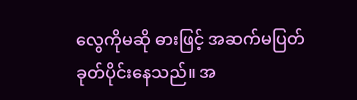လွေကိုမဆို ဓားဖြင့် အဆက်မပြတ် ခုတ်ပိုင်းနေသည်။ အ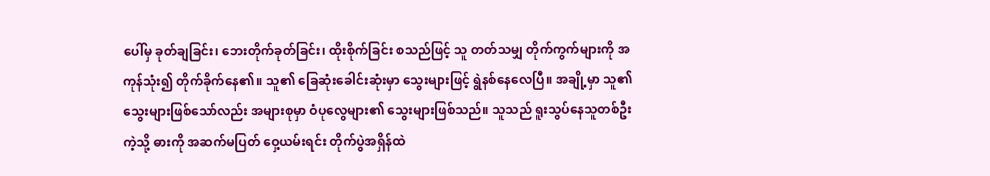ပေါ်မှ ခုတ်ချခြင်း၊ ဘေးတိုက်ခုတ်ခြင်း၊ ထိုးစိုက်ခြင်း စသည်ဖြင့် သူ တတ်သမျှ တိုက်ကွက်များကို အကုန်သုံး၍ တိုက်ခိုက်နေ၏။ သူ၏ ခြေဆုံးခေါင်းဆုံးမှာ သွေးများဖြင့် ရွဲနစ်နေလေပြီ။ အချို့မှာ သူ၏ သွေးများဖြစ်သော်လည်း အများစုမှာ ဝံပုလွေများ၏ သွေးများဖြစ်သည်။ သူသည် ရူးသွပ်နေသူတစ်ဦးကဲ့သို့ ဓားကို အဆက်မပြတ် ဝှေ့ယမ်းရင်း တိုက်ပွဲအရှိန်ထဲ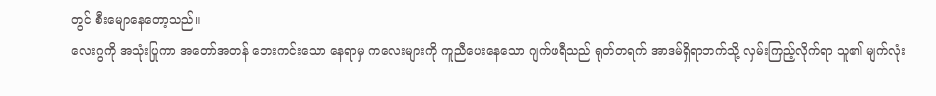တွင် စီးမျောနေတော့သည်။
လေးဂွကို အသုံးပြုကာ အတော်အတန် ဘေးကင်းသော နေရာမှ ကလေးများကို ကူညီပေးနေသော ဂျက်ဖရီသည် ရုတ်တရက် အာဒမ်ရှိရာဘက်သို့ လှမ်းကြည့်လိုက်ရာ သူ၏ မျက်လုံး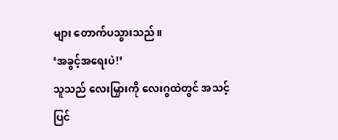များ တောက်ပသွားသည်။
‘အခွင့်အရေးပဲ!’
သူသည် လေးမြှားကို လေးဂွထဲတွင် အသင့်ပြင်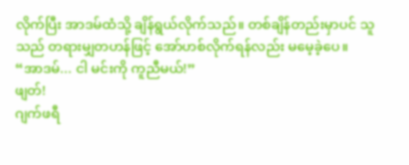လိုက်ပြီး အာဒမ်ထံသို့ ချိန်ရွယ်လိုက်သည်။ တစ်ချိန်တည်းမှာပင် သူသည် တရားမျှတဟန်ဖြင့် အော်ဟစ်လိုက်ရန်လည်း မမေ့ခဲ့ပေ။
“အာဒမ်... ငါ မင်းကို ကူညီမယ်!”
ဖျတ်!
ဂျက်ဖရီ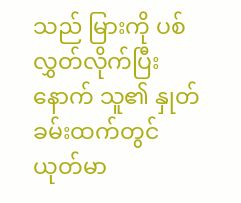သည် မြားကို ပစ်လွှတ်လိုက်ပြီးနောက် သူ၏ နှုတ်ခမ်းထက်တွင် ယုတ်မာ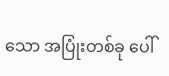သော အပြုံးတစ်ခု ပေါ်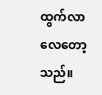ထွက်လာလေတော့သည်။